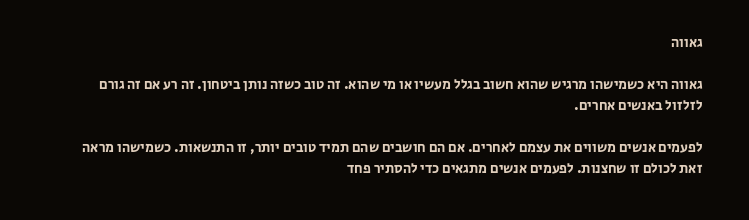גאווה

גאווה היא כשמישהו מרגיש שהוא חשוב בגלל מעשיו או מי שהוא. זה טוב כשזה נותן ביטחון. זה רע אם זה גורם לזלזול באנשים אחרים.

לפעמים אנשים משווים את עצמם לאחרים. אם הם חושבים שהם תמיד טובים יותר, זו התנשאות. כשמישהו מראה זאת לכולם זו שחצנות. לפעמים אנשים מתגאים כדי להסתיר פחד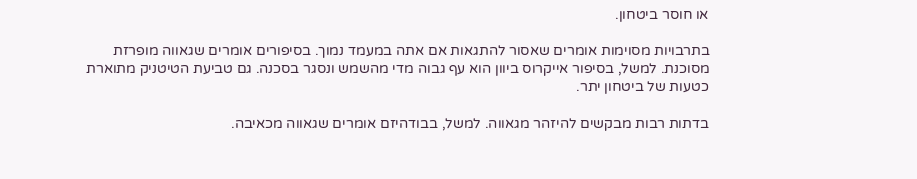או חוסר ביטחון.

בתרבויות מסוימות אומרים שאסור להתגאות אם אתה במעמד נמוך. בסיפורים אומרים שגאווה מופרזת מסוכנת. למשל, בסיפור אייקרוס ביוון הוא עף גבוה מדי מהשמש ונסגר בסכנה. גם טביעת הטיטניק מתוארת כטעות של ביטחון יתר.

בדתות רבות מבקשים להיזהר מגאווה. למשל, בבודהיזם אומרים שגאווה מכאיבה.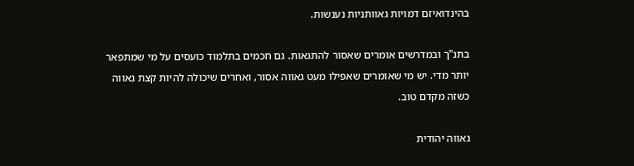בהינדואיזם דמויות גאוותניות נענשות.

בתנ"ך ובמדרשים אומרים שאסור להתגאות. גם חכמים בתלמוד כועסים על מי שמתפאר יותר מדי. יש מי שאומרים שאפילו מעט גאווה אסור, ואחרים שיכולה להיות קצת גאווה כשזה מקדם טוב.

גאווה יהודית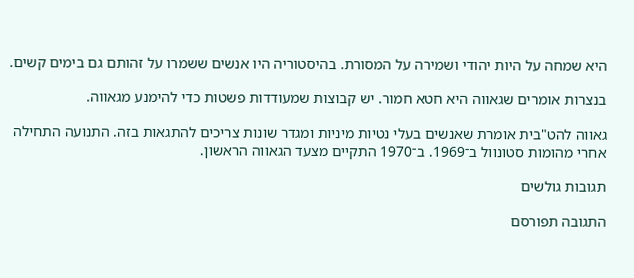היא שמחה על היות יהודי ושמירה על המסורת. בהיסטוריה היו אנשים ששמרו על זהותם גם בימים קשים.

בנצרות אומרים שגאווה היא חטא חמור. יש קבוצות שמעודדות פשטות כדי להימנע מגאווה.

גאווה להט"בית אומרת שאנשים בעלי נטיות מיניות ומגדר שונות צריכים להתגאות בזה. התנועה התחילה אחרי מהומות סטונוול ב־1969. ב־1970 התקיים מצעד הגאווה הראשון.

תגובות גולשים

התגובה תפורסם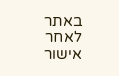באתר לאחר אישור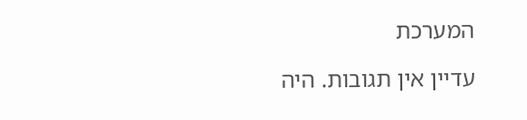המערכת

עדיין אין תגובות. היה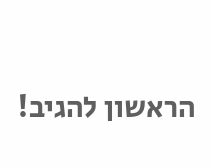הראשון להגיב!